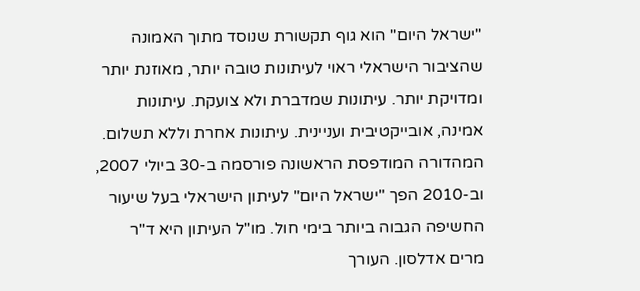"ישראל היום" הוא גוף תקשורת שנוסד מתוך האמונה שהציבור הישראלי ראוי לעיתונות טובה יותר, מאוזנת יותר ומדויקת יותר. עיתונות שמדברת ולא צועקת. עיתונות אמינה, אובייקטיבית ועניינית. עיתונות אחרת וללא תשלום. המהדורה המודפסת הראשונה פורסמה ב-30 ביולי 2007, וב-2010 הפך "ישראל היום" לעיתון הישראלי בעל שיעור החשיפה הגבוה ביותר בימי חול. מו"ל העיתון היא ד"ר מרים אדלסון. העורך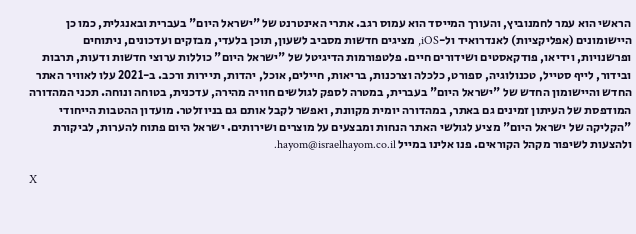הראשי הוא עמר לחמנוביץ, והעורך המייסד הוא עמוס רגב. אתרי האינטרנט של "ישראל היום" בעברית ובאנגלית, כמו כן היישומונים (אפליקציות) לאנדרואיד ול-iOS, מציגים חדשות מסביב לשעון, תוכן בלעדי, מבזקים ועדכונים, ניתוחים ופרשנויות, וידיאו, פודקאסטים ושידורים חיים. פלטפורמות הדיגיטל של "ישראל היום" כוללות ערוצי חדשות ודעות, תרבות ובידור, לייף סטייל, טכנולוגיה, ספורט, כלכלה וצרכנות, בריאות, חיילים, אוכל, יהדות, תיירות ורכב. ב-2021 עלו לאוויר האתר החדש והיישומון החדש של "ישראל היום" בעברית, במטרה לספק לגולשים חוויה מהירה, עדכנית, בטוחה ונוחה. תכני המהדורה המודפסת של העיתון זמינים גם באתר, במהדורה יומית מקוונת, ואפשר לקבל אותם גם בניוזלטר. מועדון ההטבות הייחודי "הקליקה של ישראל היום" מציע לגולשי האתר הנחות ומבצעים על מוצרים ושירותים. ישראל היום פתוח להערות, לביקורת ולהצעות לשיפור מקהל הקוראים. פנו אלינו במייל hayom@israelhayom.co.il.

X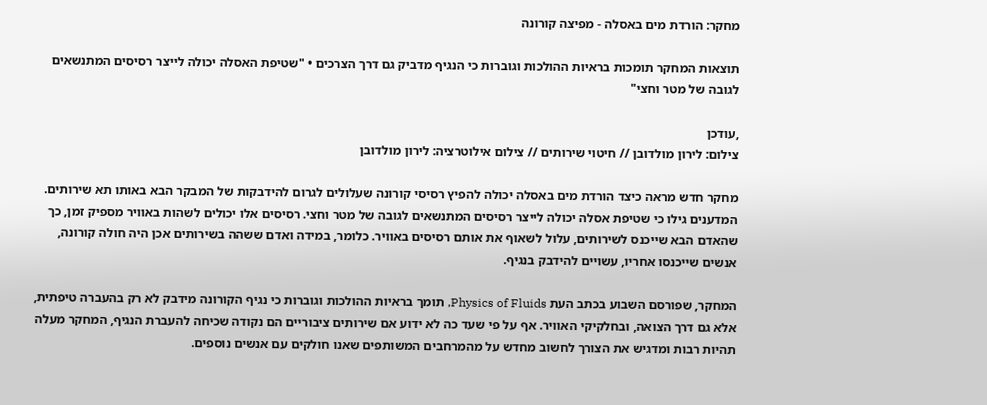מחקר: הורדת מים באסלה - מפיצה קורונה

תוצאות המחקר תומכות בראיות ההולכות וגוברות כי הנגיף מדביק גם דרך הצרכים • "שטיפת האסלה יכולה לייצר רסיסים המתנשאים לגובה של מטר וחצי"

,עודכן
צילום: לירון מולדובן // חיטוי שירותים // צילום אילוטרציה: לירון מולדובן

מחקר חדש מראה כיצד הורדת מים באסלה יכולה להפיץ רסיסי קורונה שעלולים לגרום להידבקות של המבקר הבא באותו תא שירותים. המדענים גילו כי שטיפת אסלה יכולה לייצר רסיסים המתנשאים לגובה של מטר וחצי. רסיסים אלו יכולים לשהות באוויר מספיק זמן, כך שהאדם הבא שייכנס לשירותים, עלול לשאוף את אותם רסיסים באוויר. כלומר, במידה ואדם ששהה בשירותים אכן היה חולה קורונה, אנשים שייכנסו אחריו, עשויים להידבק בנגיף.

המחקר, שפורסם השבוע בכתב העת Physics of Fluids, תומך בראיות ההולכות וגוברות כי נגיף הקורונה מידבק לא רק בהעברה טיפתית, אלא גם דרך הצואה, ובחלקיקי האוויר. אף על פי שעד כה לא ידוע אם שירותים ציבוריים הם נקודה שכיחה להעברת הנגיף, המחקר מעלה תהיות רבות ומדגיש את הצורך לחשוב מחדש על מהמרחבים המשותפים שאנו חולקים עם אנשים נוספים.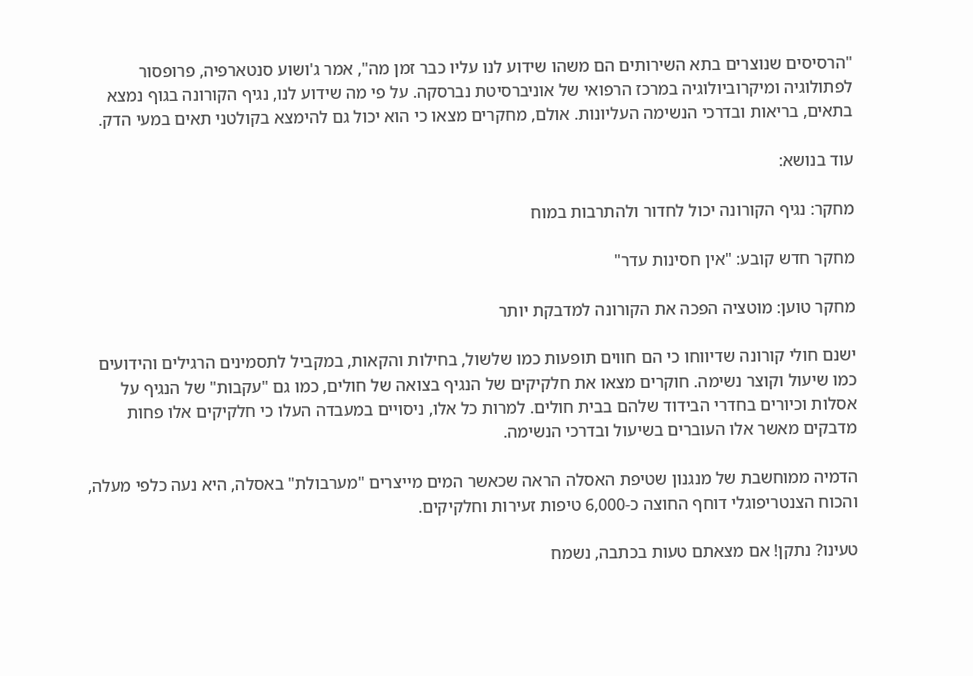"הרסיסים שנוצרים בתא השירותים הם משהו שידוע לנו עליו כבר זמן מה", אמר ג'ושוע סנטארפיה, פרופסור לפתולוגיה ומיקרוביולוגיה במרכז הרפואי של אוניברסיטת נברסקה. על פי מה שידוע לנו, נגיף הקורונה בגוף נמצא בתאים, בריאות ובדרכי הנשימה העליונות. אולם, מחקרים מצאו כי הוא יכול גם להימצא בקולטני תאים במעי הדק.

עוד בנושא:

מחקר: נגיף הקורונה יכול לחדור ולהתרבות במוח

מחקר חדש קובע: "אין חסינות עדר"

מחקר טוען: מוטציה הפכה את הקורונה למדבקת יותר

ישנם חולי קורונה שדיווחו כי הם חווים תופעות כמו שלשול, בחילות והקאות, במקביל לתסמינים הרגילים והידועים כמו שיעול וקוצר נשימה. חוקרים מצאו את חלקיקים של הנגיף בצואה של חולים, כמו גם "עקבות" של הנגיף על אסלות וכיורים בחדרי הבידוד שלהם בבית חולים. למרות כל אלו, ניסויים במעבדה העלו כי חלקיקים אלו פחות מדבקים מאשר אלו העוברים בשיעול ובדרכי הנשימה.

הדמיה ממוחשבת של מנגנון שטיפת האסלה הראה שכאשר המים מייצרים "מערבולת" באסלה, היא נעה כלפי מעלה, והכוח הצנטריפוגלי דוחף החוצה כ-6,000 טיפות זעירות וחלקיקים.

טעינו? נתקן! אם מצאתם טעות בכתבה, נשמח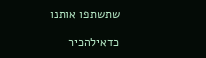שתשתפו אותנו

כדאילהכיר